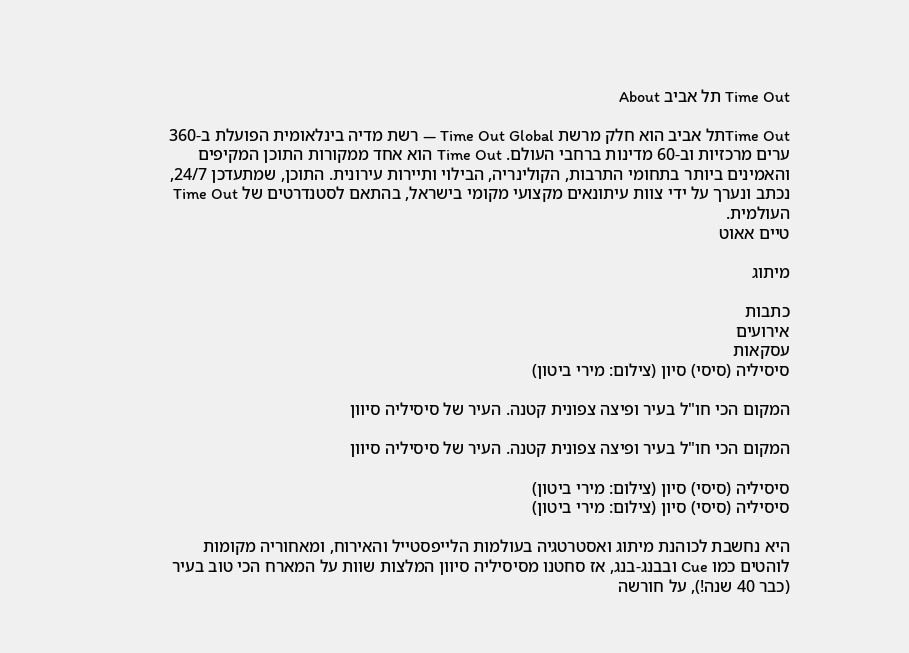Time Out תל אביב About

Time Outתל אביב הוא חלק מרשת Time Out Global — רשת מדיה בינלאומית הפועלת ב-360 ערים מרכזיות וב-60 מדינות ברחבי העולם. Time Out הוא אחד ממקורות התוכן המקיפים והאמינים ביותר בתחומי התרבות, הקולינריה, הבילוי ותיירות עירונית. התוכן, שמתעדכן 24/7, נכתב ונערך על ידי צוות עיתונאים מקצועי מקומי בישראל, בהתאם לסטנדרטים של Time Out העולמית.
טיים אאוט

מיתוג

כתבות
אירועים
עסקאות
סיסיליה (סיסי) סיון (צילום: מירי ביטון)

המקום הכי חו"ל בעיר ופיצה צפונית קטנה. העיר של סיסיליה סיוון

המקום הכי חו"ל בעיר ופיצה צפונית קטנה. העיר של סיסיליה סיוון

סיסיליה (סיסי) סיון (צילום: מירי ביטון)
סיסיליה (סיסי) סיון (צילום: מירי ביטון)

היא נחשבת לכוהנת מיתוג ואסטרטגיה בעולמות הלייפסטייל והאירוח, ומאחוריה מקומות לוהטים כמו Cue ובבנג-בנג, אז סחטנו מסיסיליה סיוון המלצות שוות על המארח הכי טוב בעיר (כבר 40 שנה!), על חורשה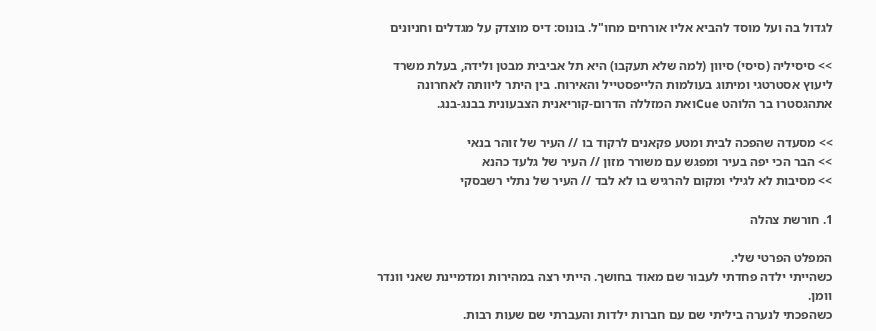לגדול בה ועל מוסד להביא אליו אורחים מחו"ל. בונוס: דיס מוצדק על מגדלים וחניונים

>> סיסיליה (סיסי) סיוון (למה שלא תעקבו) היא תל אביבית מבטן ולידה, בעלת משרד ליעוץ אסטרטגי ומיתוג בעולמות הלייפסטייל והאירוח. בין היתר ליוותה לאחרונה אתהגסטרו בר הלוהט Cueואת המזללה הדרום-קוריאנית הצבעונית בבנג-בנג.

>> מסעדה שהפכה לבית ומטע פקאנים לרקוד בו // העיר של זוהר בנאי
>> הבר הכי יפה בעיר ומפגש עם משורר מזון // העיר של גלעד כהנא
>> מסיבות לא לגילי ומקום להרגיש בו לא לבד // העיר של נתלי רשבסקי

1. חורשת צהלה

המפלט הפרטי שלי.
כשהייתי ילדה פחדתי לעבור שם מאוד בחושך. הייתי רצה במהירות ומדמיינת שאני וונדר וומן.
כשהפכתי לנערה ביליתי שם עם חברות ילדות והעברתי שם שעות רבות.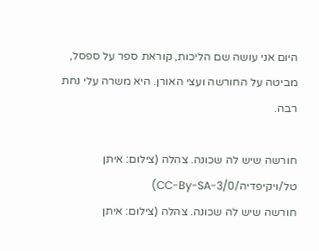היום אני עושה שם הליכות, קוראת ספר על ספסל, מביטה על החורשה ועצי האורן. היא משרה עלי נחת רבה.

חורשה שיש לה שכונה. צהלה (צילום: איתן טל/ויקיפדיה/CC-By-SA-3/0)
חורשה שיש לה שכונה. צהלה (צילום: איתן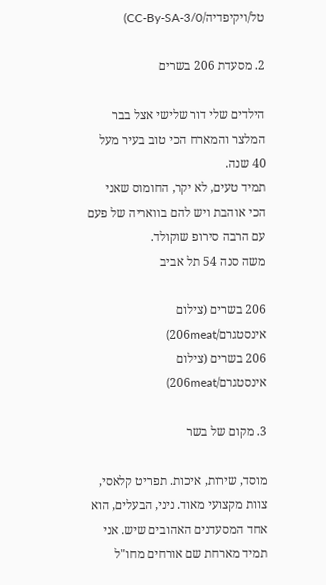טל/ויקיפדיה/CC-By-SA-3/0)

2. מסעדת 206 בשרים

הילדים שלי דור שלישי אצל בבר המלצר והמארח הכי טוב בעיר מעל 40 שנה.
תמיד טעים, לא יקר, החומוס שאני הכי אוהבת ויש להם בוואריה של פעם עם הרבה סירופ שוקולד.
משה סנה 54 תל אביב

206 בשרים (צילום אינסטגרם/206meat)
206 בשרים (צילום אינסטגרם/206meat)

3. מקום של בשר

מוסד, שירות, איכות. תפריט קלאסי, צוות מקצועי מאוד. ניני, הבעלים, הוא אחד המסעדנים האהובים שיש. אני תמיד מארחת שם אורחים מחו"ל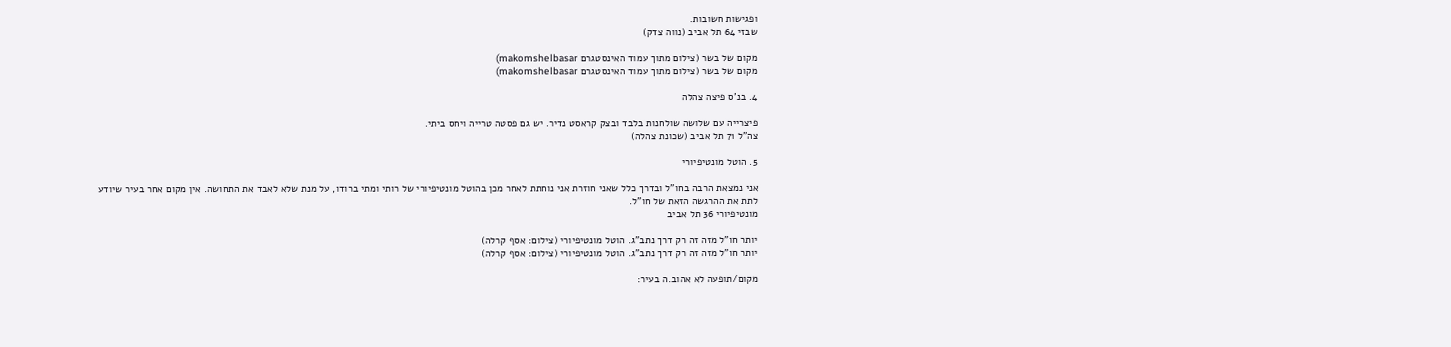ופגישות חשובות.
שבזי 64 תל אביב (נווה צדק)

מקום של בשר (צילום מתוך עמוד האינסטגרם makomshelbasar)
מקום של בשר (צילום מתוך עמוד האינסטגרם makomshelbasar)

4. בנ'ס פיצה צהלה

פיצרייה עם שלושה שולחנות בלבד ובצק קראסט נדיר. יש גם פסטה טרייה ויחס ביתי.
צה"ל 71 תל אביב (שכונת צהלה)

5. הוטל מונטיפיורי

אני נמצאת הרבה בחו"ל ובדרך כלל שאני חוזרת אני נוחתת לאחר מכן בהוטל מונטיפיורי של רותי ומתי ברודו, על מנת שלא לאבד את התחושה. אין מקום אחר בעיר שיודע לתת את ההרגשה הזאת של חו"ל.
מונטיפיורי 36 תל אביב

יותר חו"ל מזה זה רק דרך נתב"ג. הוטל מונטיפיורי (צילום: אסף קרלה)
יותר חו"ל מזה זה רק דרך נתב"ג. הוטל מונטיפיורי (צילום: אסף קרלה)

מקום/תופעה לא אהוב.ה בעיר: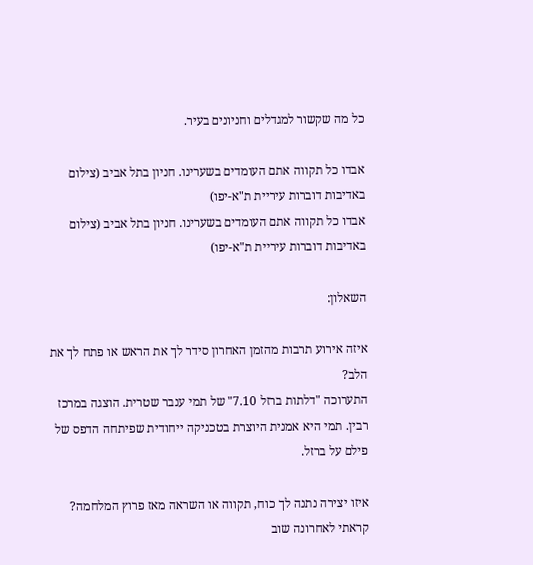כל מה שקשור למגדלים וחניונים בעיר.

אבדו כל תקווה אתם העומדים בשערינו. חניון בתל אביב (צילום באדיבות דוברות עיריית ת"א-יפו)
אבדו כל תקווה אתם העומדים בשערינו. חניון בתל אביב (צילום באדיבות דוברות עיריית ת"א-יפו)

השאלון:

איזה אירוע תרבות מהזמן האחרון סידר לך את הראש או פתח לך את הלב?
התערוכה "דלתות ברזל 7.10" של תמי ענבר שטרית. הוצגה במרכז רבין. תמי היא אמנית היוצרת בטכניקה ייחודית שפיתחה הדפס של פילם על ברזל.

איזו יצירה נתנה לך כוח, תקווה או השראה מאז פרוץ המלחמה?
קראתי לאחרונה שוב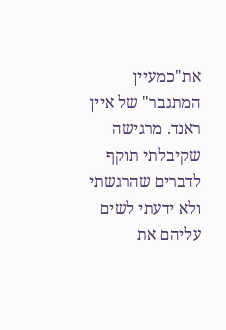את"כמעיין המתגבר" של איין ראנד. מרגישה שקיבלתי תוקף לדברים שהרגשתי ולא ידעתי לשים עליהם את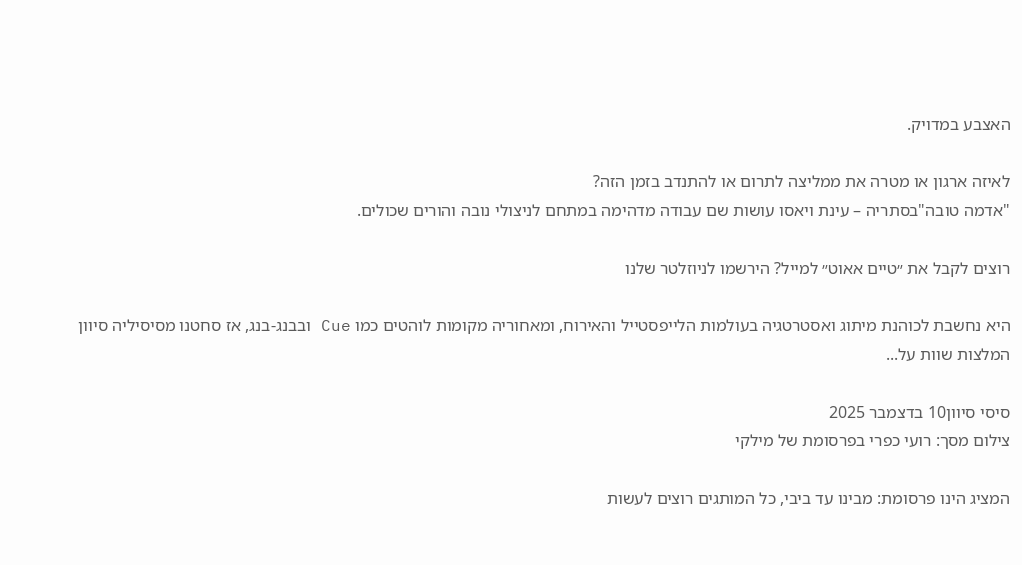האצבע במדויק.

לאיזה ארגון או מטרה את ממליצה לתרום או להתנדב בזמן הזה?
"אדמה טובה"בסתריה – עינת ויאסו עושות שם עבודה מדהימה במתחם לניצולי נובה והורים שכולים.

רוצים לקבל את ״טיים אאוט״ למייל? הירשמו לניוזלטר שלנו

היא נחשבת לכוהנת מיתוג ואסטרטגיה בעולמות הלייפסטייל והאירוח, ומאחוריה מקומות לוהטים כמו Cue ובבנג-בנג, אז סחטנו מסיסיליה סיוון המלצות שוות על...

סיסי סיוון10 בדצמבר 2025
צילום מסך: רועי כפרי בפרסומת של מילקי

המציג הינו פרסומת: מבינו עד ביבי, כל המותגים רוצים לעשות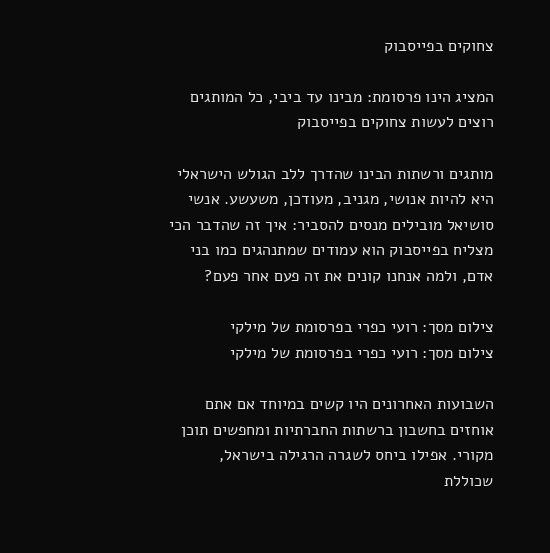צחוקים בפייסבוק

המציג הינו פרסומת: מבינו עד ביבי, כל המותגים רוצים לעשות צחוקים בפייסבוק

מותגים ורשתות הבינו שהדרך ללב הגולש הישראלי היא להיות אנושי, מגניב, מעודכן, משעשע. אנשי סושיאל מובילים מנסים להסביר: איך זה שהדבר הכי מצליח בפייסבוק הוא עמודים שמתנהגים כמו בני אדם, ולמה אנחנו קונים את זה פעם אחר פעם?

צילום מסך: רועי כפרי בפרסומת של מילקי
צילום מסך: רועי כפרי בפרסומת של מילקי

השבועות האחרונים היו קשים במיוחד אם אתם אוחזים בחשבון ברשתות החברתיות ומחפשים תוכן מקורי. אפילו ביחס לשגרה הרגילה בישראל, שכוללת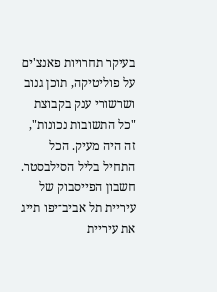בעיקר תחרויות פאנצ'ים על פוליטיקה, תוכן גנוב ושרשורי ענק בקבוצת "כל התשובות נכונות", זה היה מעיק. הכל התחיל בליל הסילבסטר. חשבון הפייסבוק של עיריית תל אביב־יפו תייג את עיריית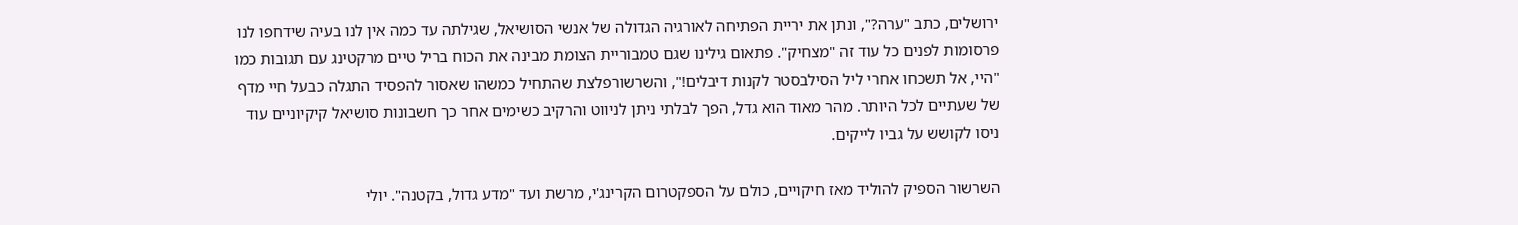ירושלים, כתב "ערה?", ונתן את יריית הפתיחה לאורגיה הגדולה של אנשי הסושיאל, שגילתה עד כמה אין לנו בעיה שידחפו לנו פרסומות לפנים כל עוד זה "מצחיק". פתאום גילינו שגם טמבוריית הצומת מבינה את הכוח בריל טיים מרקטינג עם תגובות כמו "היי, אל תשכחו אחרי ליל הסילבסטר לקנות דיבלים!", והשרשורפלצת שהתחיל כמשהו שאסור להפסיד התגלה כבעל חיי מדף של שעתיים לכל היותר. מהר מאוד הוא גדל, הפך לבלתי ניתן לניווט והרקיב כשימים אחר כך חשבונות סושיאל קיקיוניים עוד ניסו לקושש על גביו לייקים.

השרשור הספיק להוליד מאז חיקויים, כולם על הספקטרום הקרינג'י, מרשת ועד "מדע גדול, בקטנה". יולי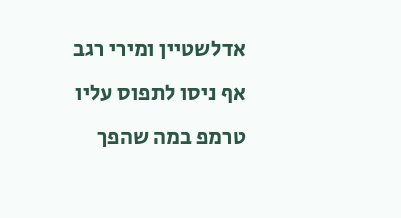אדלשטיין ומירי רגב אף ניסו לתפוס עליו טרמפ במה שהפך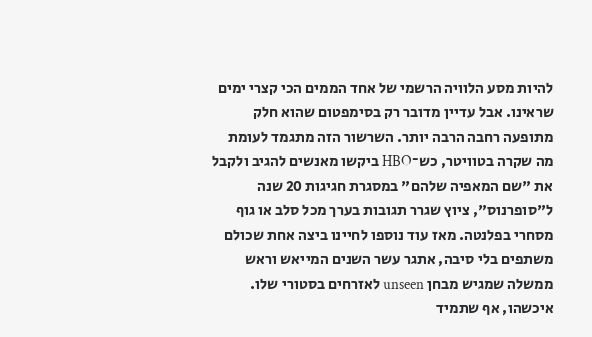להיות מסע הלוויה הרשמי של אחד הממים הכי קצרי ימים שראינו. אבל עדיין מדובר רק בסימפטום שהוא חלק מתופעה רחבה הרבה יותר. השרשור הזה מתגמד לעומת מה שקרה בטוויטר, כש־HBO ביקשו מאנשים להגיב ולקבל את "שם המאפיה שלהם" במסגרת חגיגות 20 שנה ל"סופרנוס", ציוץ שגרר תגובות בערך מכל סלב או גוף מסחרי בפלנטה. מאז עוד נוספו לחיינו ביצה אחת שכולם משתפים בלי סיבה, אתגר עשר השנים המייאש וראש ממשלה שמגיש מבחן unseen לאזרחים בסטורי שלו. איכשהו, אף שתמיד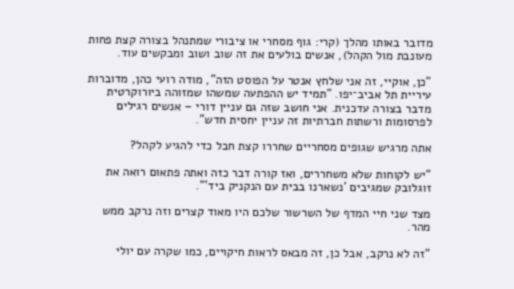מדובר באותו מהלך (קרי: גוף מסחרי או ציבורי שמתנהל בצורה קצת פחות מעונבת מול הקהל), אנשים בולעים את זה שוב ושוב ומבקשים עוד.

"כן, אוקיי, זה אני שלחץ אנטר על הפוסט הזה", מודה רועי כהן, מדוברות עיריית תל אביב־יפו. "תמיד יש ההפתעה שמשהו שמזוהה ביורוקרטית מדבר בצורה עדכנית. אני חושב שזה גם עניין דורי – אנשים רגילים לפרסומות ורשתות חברתיות זה עניין יחסית חדש".

אתה מרגיש שגופים מסחריים שחררו קצת חבל כדי להגיע לקהל?

"יש לקוחות שלא משחררים, ואז קורה דבר כזה ואתה פתאום רואה את זוגלובק שמגיבים 'נשארנו בבית עם הנקניק ביד'".

מצד שני חיי המדף של השרשור שלכם היו מאוד קצרים וזה נרקב ממש מהר.

"זה לא נרקב, אבל כן, זה מבאס לראות חיקויים, כמו שקרה עם יולי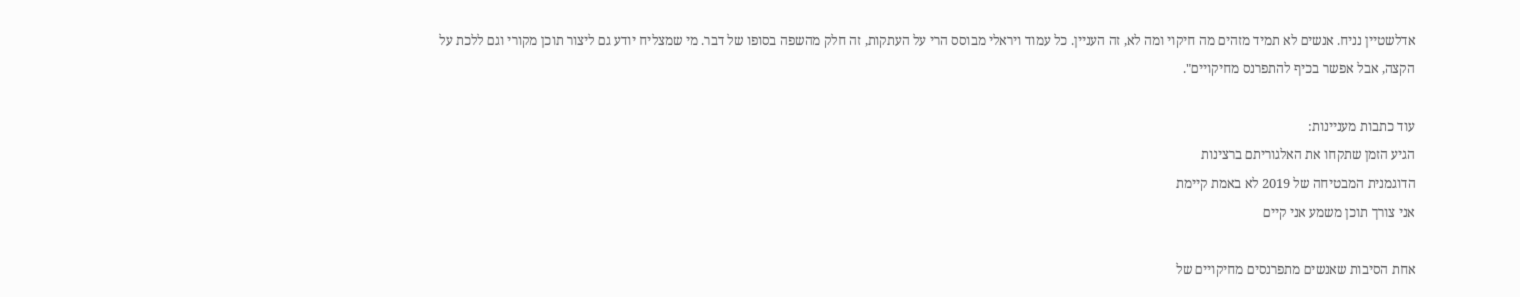אדלשטיין נניח. אנשים לא תמיד מזהים מה חיקוי ומה לא, זה העניין. כל עמוד ויראלי מבוסס הרי על העתקות, זה חלק מהשפה בסופו של דבר. מי שמצליח יודע גם ליצור תוכן מקורי וגם ללכת על הקצה, אבל אפשר בכיף להתפרנס מחיקויים".

עוד כתבות מעניינות:
הגיע הזמן שתקחו את האלגוריתם ברצינות
הדוגמנית המבטיחה של 2019 לא באמת קיימת
אני צורך תוכן משמע אני קיים

אחת הסיבות שאנשים מתפרנסים מחיקויים של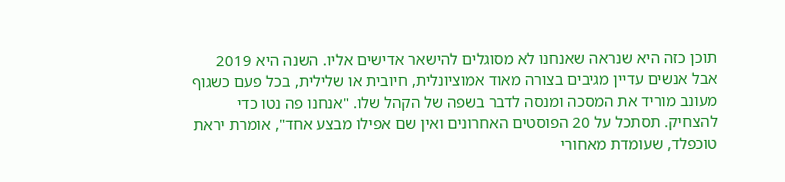תוכן כזה היא שנראה שאנחנו לא מסוגלים להישאר אדישים אליו. השנה היא 2019 אבל אנשים עדיין מגיבים בצורה מאוד אמוציונלית, חיובית או שלילית, בכל פעם כשגוף מעונב מוריד את המסכה ומנסה לדבר בשפה של הקהל שלו. "אנחנו פה נטו כדי להצחיק. תסתכל על 20 הפוסטים האחרונים ואין שם אפילו מבצע אחד", אומרת יראת טוכפלד, שעומדת מאחורי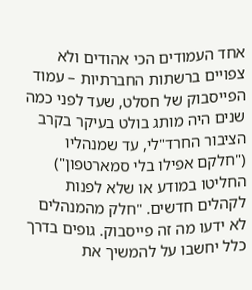אחד העמודים הכי אהודים ולא צפויים ברשתות החברתיות – עמוד הפייסבוק של חסלט, שעד לפני כמה שנים היה מותג בולט בעיקר בקרב הציבור החרד"לי, עד שמנהליו ("חלקם אפילו בלי סמארטפון") החליטו במודע או שלא לפנות לקהלים חדשים. "חלק מהמנהלים לא ידעו מה זה פייסבוק. גופים בדרך כלל יחשבו על להמשיך את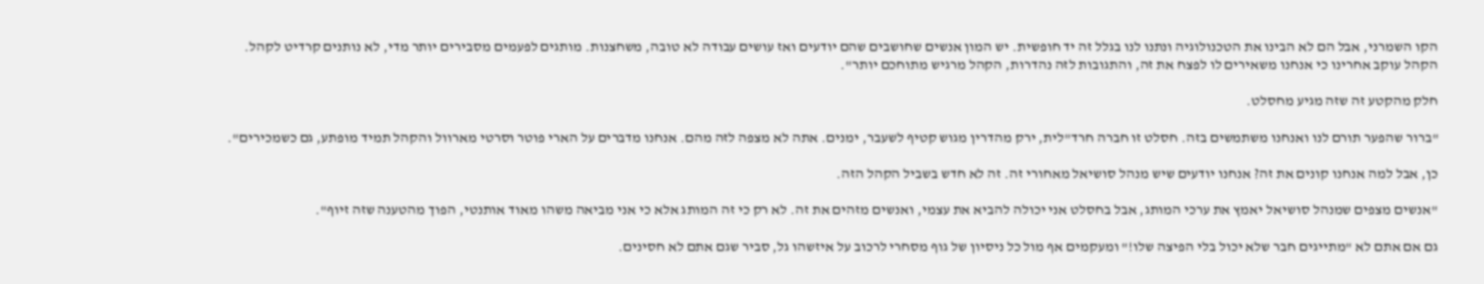הקו השמרני, אבל הם לא הבינו את הטכנולוגיה ונתנו לנו בגלל זה יד חופשית. יש המון אנשים שחושבים שהם יודעים ואז עושים עבודה לא טובה, משחצנות. מותגים לפעמים מסבירים יותר מדי, לא נותנים קרדיט לקהל. הקהל עוקב אחרינו כי אנחנו משאירים לו לפצח את זה, והתגובות לזה נהדרות, הקהל מרגיש מתוחכם יותר".

חלק מהקטע זה שזה מגיע מחסלט.

"ברור שהפער תורם לנו ואנחנו משתמשים בזה. חסלט זו חברה חרד"לית, ירק מהדרין מגוש קטיף לשעבר, ימנים. אתה לא מצפה לזה מהם. אנחנו מדברים על הארי פוטר וסרטי מארוול והקהל תמיד מופתע, גם כשמכירים".

כן, אבל למה אנחנו קונים את זה? אנחנו יודעים שיש מנהל סושיאל מאחורי זה. זה לא חדש בשביל הקהל הזה.

"אנשים מצפים שמנהל סושיאל יאמץ את ערכי המותג, אבל בחסלט אני יכולה להביא את עצמי, ואנשים מזהים את זה. לא רק כי זה המותג אלא כי אני מביאה משהו מאוד אותנטי, הפוך מהטענה שזה זיוף".

גם אם אתם לא "מתייגים חבר שלא יכול בלי הפיצה שלו!" ומעקמים אף מול כל ניסיון של גוף מסחרי לרכוב על איזשהו גל, סביר שגם אתם לא חסינים.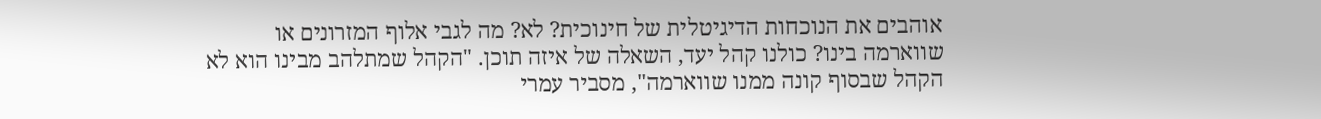אוהבים את הנוכחות הדיגיטלית של חינוכית? לא? מה לגבי אלוף המזרונים או שווארמה בינו? כולנו קהל יעד, השאלה של איזה תוכן. "הקהל שמתלהב מבינו הוא לא הקהל שבסוף קונה ממנו שווארמה", מסביר עמרי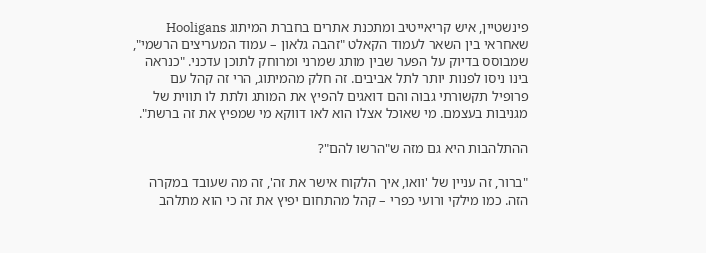פינשטיין, איש קריאייטיב ומתכנת אתרים בחברת המיתוג Hooligans שאחראי בין השאר לעמוד הקאלט "זהבה גלאון – עמוד המעריצים הרשמי", שמבוסס בדיוק על הפער שבין מותג שמרני ומרוחק לתוכן עדכני. "כנראה בינו ניסו לפנות יותר לתל אביבים. זה חלק מהמיתוג, הרי זה קהל עם פרופיל תקשורתי גבוה והם דואגים להפיץ את המותג ולתת לו תווית של מגניבות בעצמם. מי שאוכל אצלו הוא לאו דווקא מי שמפיץ את זה ברשת".

ההתלהבות היא גם מזה ש"הרשו להם"?

"ברור, זה עניין של 'וואו, איך הלקוח אישר את זה', זה מה שעובד במקרה הזה. כמו מילקי ורועי כפרי – קהל מהתחום יפיץ את זה כי הוא מתלהב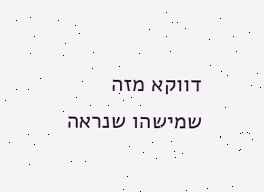דווקא מזה שמישהו שנראה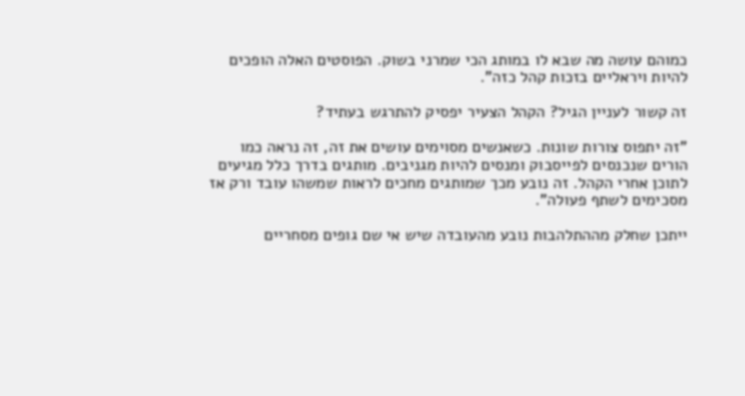כמוהם עושה מה שבא לו במותג הכי שמרני בשוק. הפוסטים האלה הופכים להיות ויראליים בזכות קהל כזה".

זה קשור לעניין הגיל? הקהל הצעיר יפסיק להתרגש בעתיד?

"זה יתפוס צורות שונות. כשאנשים מסוימים עושים את זה, זה נראה כמו הורים שנכנסים לפייסבוק ומנסים להיות מגניבים. מותגים בדרך כלל מגיעים לתוכן אחרי הקהל. זה נובע מכך שמותגים מחכים לראות שמשהו עובד ורק אז מסכימים לשתף פעולה".

ייתכן שחלק מההתלהבות נובע מהעובדה שיש אי שם גופים מסחריים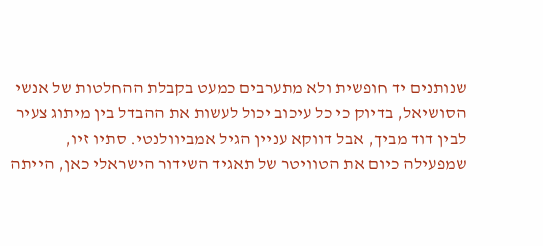שנותנים יד חופשית ולא מתערבים כמעט בקבלת ההחלטות של אנשי הסושיאל, בדיוק כי כל עיכוב יכול לעשות את ההבדל בין מיתוג צעיר לבין דוד מביך, אבל דווקא עניין הגיל אמביוולנטי. סתיו זיו, שמפעילה כיום את הטוויטר של תאגיד השידור הישראלי כאן, הייתה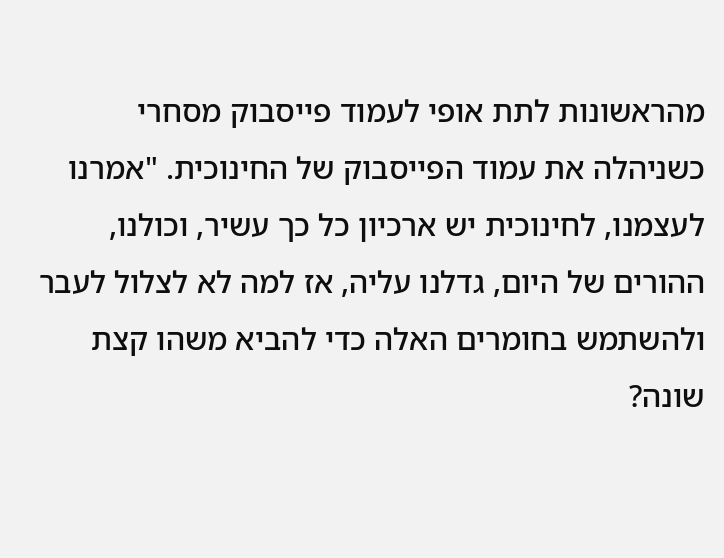מהראשונות לתת אופי לעמוד פייסבוק מסחרי כשניהלה את עמוד הפייסבוק של החינוכית. "אמרנו לעצמנו, לחינוכית יש ארכיון כל כך עשיר, וכולנו, ההורים של היום, גדלנו עליה, אז למה לא לצלול לעבר ולהשתמש בחומרים האלה כדי להביא משהו קצת שונה?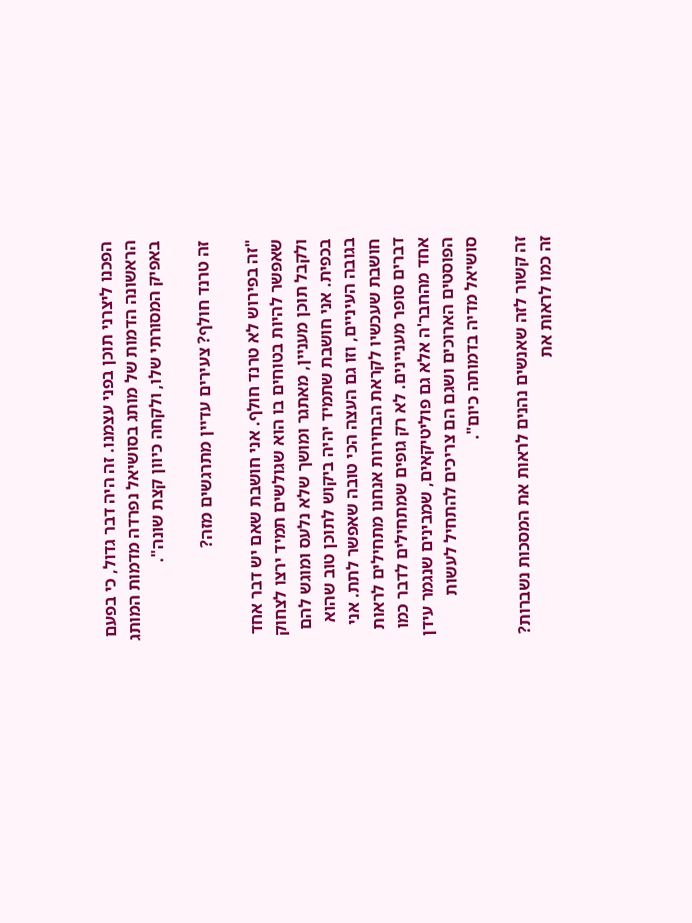הפכנו ליצרני תוכן בפני עצמנו. זה היה דבר גדול, כי בפעם הראשונה הדמות של מותג בסושיאל נפרדה מדמות המותג באפיק המסורתי שלו, ולקחה כיוון קצת שונה".

זה טרנד חולף? צעירים עדיין מתרגשים מזה?

"זה בפירוש לא טרנד חולף. אני חושבת שאם יש דבר אחד שאפשר להיות בטוחים בו הוא שגולשים תמיד ירצו לצחוק ולקבל תוכן מעניין, מאתגר ומושך שלא נלעס ומוגש להם בכפית. אני חושבת שתמיד יהיה ביקוש לתוכן טוב שהוא בגובה העיניים, וזו גם העצה הכי טובה שאפשר לתת. אני חושבת שעכשיו לקראת הבחירות אנחנו מתחילים לראות דברים סופר מעניינים. לא רק גופים שמתחילים לדבר כמו אחד מהחבר'ה אלא גם פוליטיקאים, שמבינים שנגמר עידן הפוסטים הארוכים ושגם הם צריכים להתחיל לעשות סושיאל מדיה בדמותה כיום".

זה קשור לזה שאנשים נהנים לראות את המסכות נשברות? זה כמו לראות את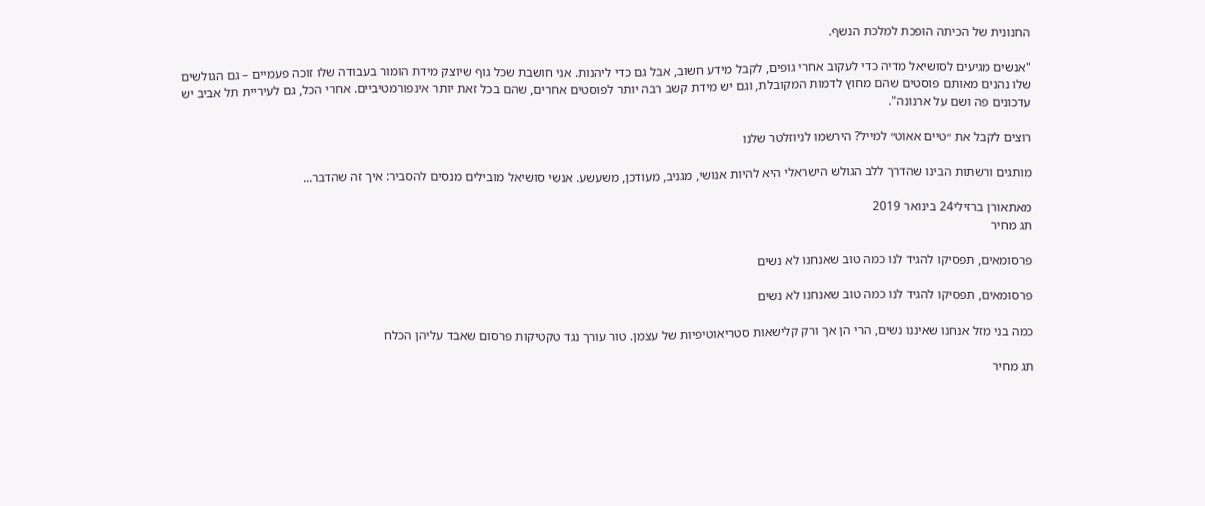החנונית של הכיתה הופכת למלכת הנשף.

"אנשים מגיעים לסושיאל מדיה כדי לעקוב אחרי גופים, לקבל מידע חשוב, אבל גם כדי ליהנות. אני חושבת שכל גוף שיוצק מידת הומור בעבודה שלו זוכה פעמיים – גם הגולשים שלו נהנים מאותם פוסטים שהם מחוץ לדמות המקובלת, וגם יש מידת קשב רבה יותר לפוסטים אחרים, שהם בכל זאת יותר אינפורמטיביים. אחרי הכל, גם לעיריית תל אביב יש עדכונים פה ושם על ארנונה".

רוצים לקבל את ״טיים אאוט״ למייל? הירשמו לניוזלטר שלנו

מותגים ורשתות הבינו שהדרך ללב הגולש הישראלי היא להיות אנושי, מגניב, מעודכן, משעשע. אנשי סושיאל מובילים מנסים להסביר: איך זה שהדבר...

מאתאורן ברזילי24 בינואר 2019
תג מחיר

פרסומאים, תפסיקו להגיד לנו כמה טוב שאנחנו לא נשים

פרסומאים, תפסיקו להגיד לנו כמה טוב שאנחנו לא נשים

כמה בני מזל אנחנו שאיננו נשים, הרי הן אך ורק קלישאות סטריאוטיפיות של עצמן. טור עורך נגד טקטיקות פרסום שאבד עליהן הכלח

תג מחיר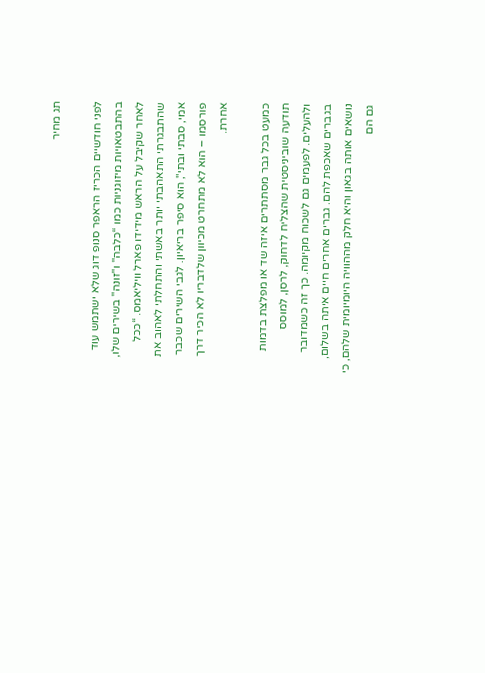תג מחיר

לפני חודשיים הכריז הראפר סנופ דוג שלא ישתמש עוד בהתבטאויות מיזוגניות כמו “כלבה" ו"זונה" בשירים שלו, לאחר שקיבל על הראש מידידו פארל וויליאמס. “ככל שהתבגרתי התאהבתי יותר באשתי והתחלתי לאהוב את אמי, סבתי ובתי", הוא סיפר בריאיון. לגבי השירים שכבר פורסמו – הוא לא מתחרט מכיוון שלדבריו לא הכיר דרך אחרת.

כמעט בכל גבר מסתתרים איזה שד או מפלצת בדמות תודעה שוביניסטית שהצליח לדחוק, לרסן, למוסס ולהעלים. לפעמים גם לשכוח מקיומה. כך זה כשמדובר בגברים שאכפת להם. גברים אחרים חיים איתה בשלום, נושאים אותה בגאון והיא חלק מההוויה היומיומית שלהם, כי גם הם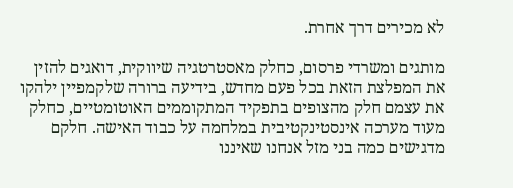לא מכירים דרך אחרת.

מותגים ומשרדי פרסום, כחלק מאסטרטגיה שיווקית, דואגים להזין את המפלצת הזאת בכל פעם מחדש, בידיעה ברורה שלקמפיין ילהקו את עצמם חלק מהצופים בתפקיד המתקוממים האוטומטיים, כחלק מעוד מערכה אינסטינקטיבית במלחמה על כבוד האישה. חלקם מדגישים כמה בני מזל אנחנו שאיננו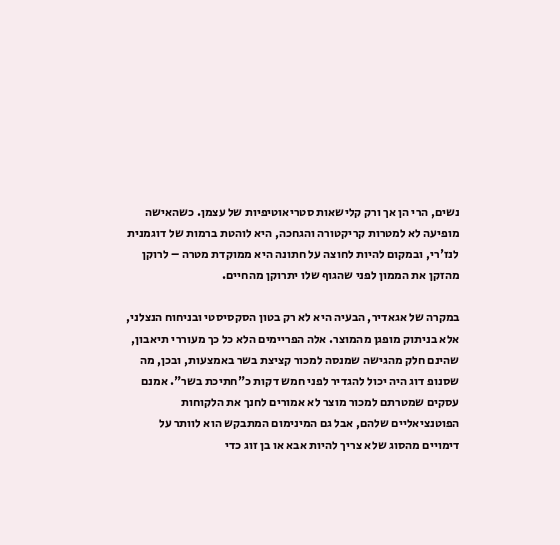נשים, הרי הן אך ורק קלישאות סטריאוטיפיות של עצמן. כשהאישה מופיעה לא למטרות קריקטורה והגחכה, היא לוהטת ברמות של דוגמנית לנז'רי, ובמקום להיות לחוצה על חתונה היא ממוקדת מטרה – לרוקן מהזקן את הממון לפני שהגוף שלו יתרוקן מהחיים.

במקרה של אגאדיר, הבעיה היא לא רק בטון הסקסיסטי ובניחוח הנצלני, אלא בניתוק מופגן מהמוצר. אלה הפריימים הלא כל כך מעוררי תיאבון, שהינם חלק מהגישה שמנסה למכור קציצת בשר באמצעות, ובכן, מה שסנופ דוג היה יכול להגדיר לפני חמש דקות כ"חתיכת בשר". אמנם עסקים שמטרתם למכור מוצר לא אמורים לחנך את הלקוחות הפוטנציאליים שלהם, אבל גם המינימום המתבקש הוא לוותר על דימויים מהסוג שלא צריך להיות אבא או בן זוג כדי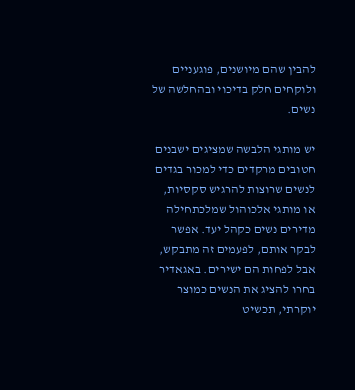להבין שהם מיושנים, פוגעניים ולוקחים חלק בדיכוי ובהחלשה של נשים.

יש מותגי הלבשה שמציגים ישבנים חטובים מרקדים כדי למכור בגדים לנשים שרוצות להרגיש סקסיות, או מותגי אלכוהול שמלכתחילה מדירים נשים כקהל יעד. אפשר לבקר אותם, לפעמים זה מתבקש, אבל לפחות הם ישירים. באגאדיר בחרו להציג את הנשים כמוצר יוקרתי, תכשיט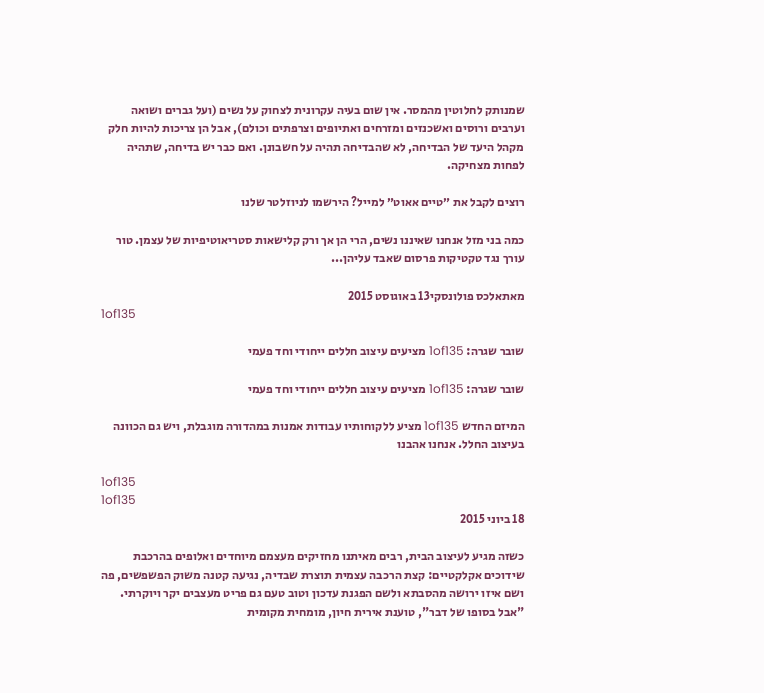שמנותק לחלוטין מהמסר. אין שום בעיה עקרונית לצחוק על נשים (ועל גברים ושואה וערבים ורוסים ואשכנזים ומזרחים ואתיופים וצרפתים וכולם), אבל הן צריכות להיות חלק מקהל היעד של הבדיחה, לא שהבדיחה תהיה על חשבונן. ואם כבר יש בדיחה, שתהיה לפחות מצחיקה.

רוצים לקבל את ״טיים אאוט״ למייל? הירשמו לניוזלטר שלנו

כמה בני מזל אנחנו שאיננו נשים, הרי הן אך ורק קלישאות סטריאוטיפיות של עצמן. טור עורך נגד טקטיקות פרסום שאבד עליהן...

מאתאלכס פולונסקי13 באוגוסט 2015
1of135

שובר שגרה: 1of135 מציעים עיצוב חללים ייחודי וחד פעמי

שובר שגרה: 1of135 מציעים עיצוב חללים ייחודי וחד פעמי

המיזם החדש 1of135 מציע ללקוחותיו עבודות אמנות במהדורה מוגבלת, ויש גם הכוונה בעיצוב החלל. אנחנו אהבנו

1of135
1of135
18 ביוני 2015

כשזה מגיע לעיצוב הבית, רבים מאיתנו מחזיקים מעצמם מיוחדים ואלופים בהרכבת שידוכים אקלקטיים: קצת הרכבה עצמית תוצרת שבדיה, נגיעה קטנה משוק הפשפשים, פה ושם איזו ירושה מהסבתא ולשם הפגנת עדכון וטוב טעם גם פריט מעצבים יקר ויוקרתי. "אבל בסופו של דבר", טוענת אירית חיון, מומחית מקומית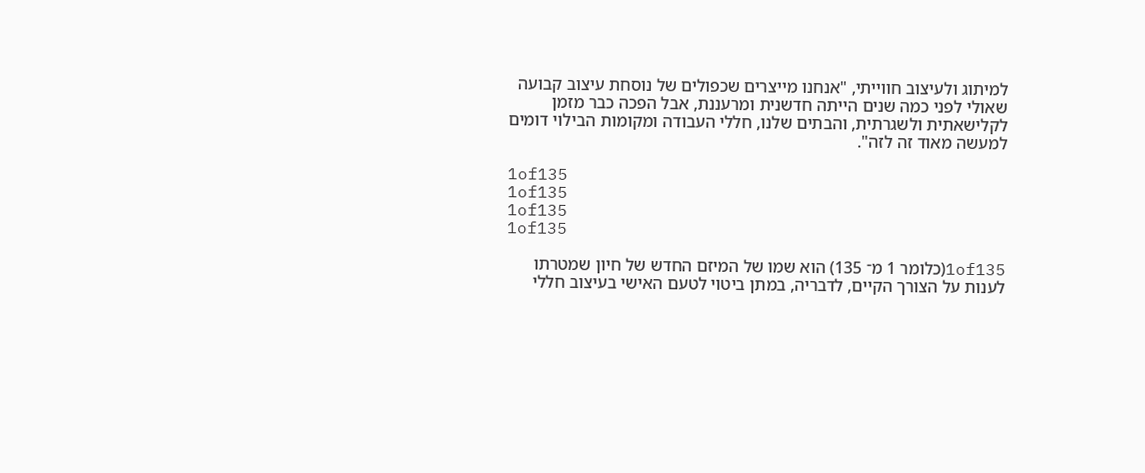למיתוג ולעיצוב חווייתי, "אנחנו מייצרים שכפולים של נוסחת עיצוב קבועה שאולי לפני כמה שנים הייתה חדשנית ומרעננת, אבל הפכה כבר מזמן לקלישאתית ולשגרתית, והבתים שלנו, חללי העבודה ומקומות הבילוי דומים למעשה מאוד זה לזה".

1of135
1of135
1of135
1of135

1of135(כלומר 1 מ־ 135) הוא שמו של המיזם החדש של חיון שמטרתו לענות על הצורך הקיים, לדבריה, במתן ביטוי לטעם האישי בעיצוב חללי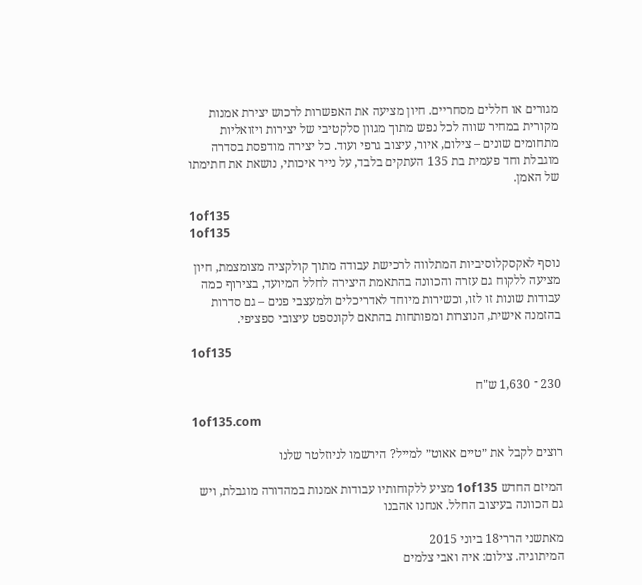מגורים או חללים מסחריים. חיון מציעה את האפשרות לרכוש יצירת אמנות מקורית במחיר שווה לכל נפש מתוך מגוון סלקטיבי של יצירות ויזואליות מתחומים שונים – צילום, איור, עיצוב גרפי ועוד. כל יצירה מודפסת בסדרה מוגבלת וחד פעמית בת 135 העתקים בלבד, על נייר איכותי, נושאת את חתימתו של האמן.

1of135
1of135

נוסף לאקסקלוסיביות המתלווה לרכישת עבודה מתוך קולקציה מצומצמת, חיון מציעה ללקוח גם עזרה והכוונה בהתאמת היצירה לחלל המיועד, בצירוף כמה עבודות שונות זו לזו, וכשירות מיוחד לאדריכלים ולמעצבי פנים – גם סדרות בהזמנה אישית, הנוצרות ומפותחות בהתאם לקונספט עיצובי ספציפי.

1of135

230 ־ 1,630 ש"ח

1of135.com

רוצים לקבל את ״טיים אאוט״ למייל? הירשמו לניוזלטר שלנו

המיזם החדש 1of135 מציע ללקוחותיו עבודות אמנות במהדורה מוגבלת, ויש גם הכוונה בעיצוב החלל. אנחנו אהבנו

מאתשני הררי18 ביוני 2015
המיתוגיה. צילום: איה ואבי צלמים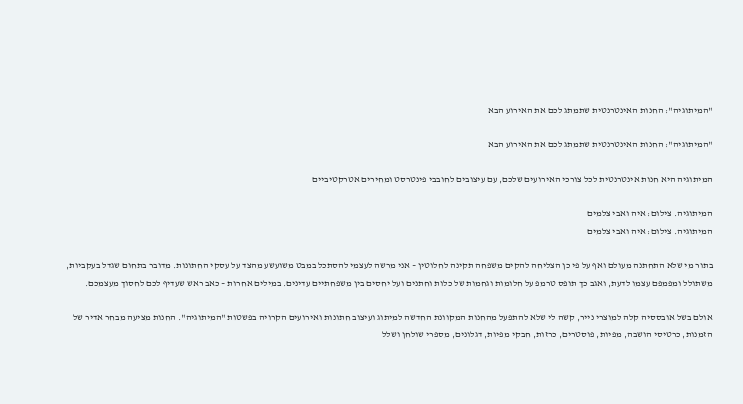"המיתוגיה": החנות האינטרנטית שתמתג לכם את האירוע הבא

"המיתוגיה": החנות האינטרנטית שתמתג לכם את האירוע הבא

המיתוגיה היא חנות אינטרנטית לכל צורכי האירועים שלכם, עם עיצובים לחובבי פינטרסט ומחירים אטרקטיביים

המיתוגיה. צילום: איה ואבי צלמים
המיתוגיה. צילום: איה ואבי צלמים

בתור מי שלא התחתנה מעולם ואף על פי כן הצליחה להקים משפחה תקינה לחלוטין – אני מרשה לעצמי להסתכל במבט משועשע מהצד על עסקי החתונות. מדובר בתחום שגדל בעקביות, משתולל ומפמפם עצמו לדעת, ואגב כך תופס טרמפ על חלומות וגחמות של כלות וחתנים ועל יחסים בין משפחתיים עדינים. במילים אחרות – כאב ראש שעדיף לכם לחסוך מעצמכם.

אולם בשל אובססיה קלה למוצרי נייר, קשה לי שלא להתפעל מהחנות המקוונת החדשה למיתוג ועיצוב חתונות ואירועים הקרויה בפשטות "המיתוגיה". החנות מציעה מבחר אדיר של הזמנות, כרטיסי הושבה, מפיות, פוסטרים, כרזות, חבקי מפיות, דגלונים, מספרי שולחן ושלל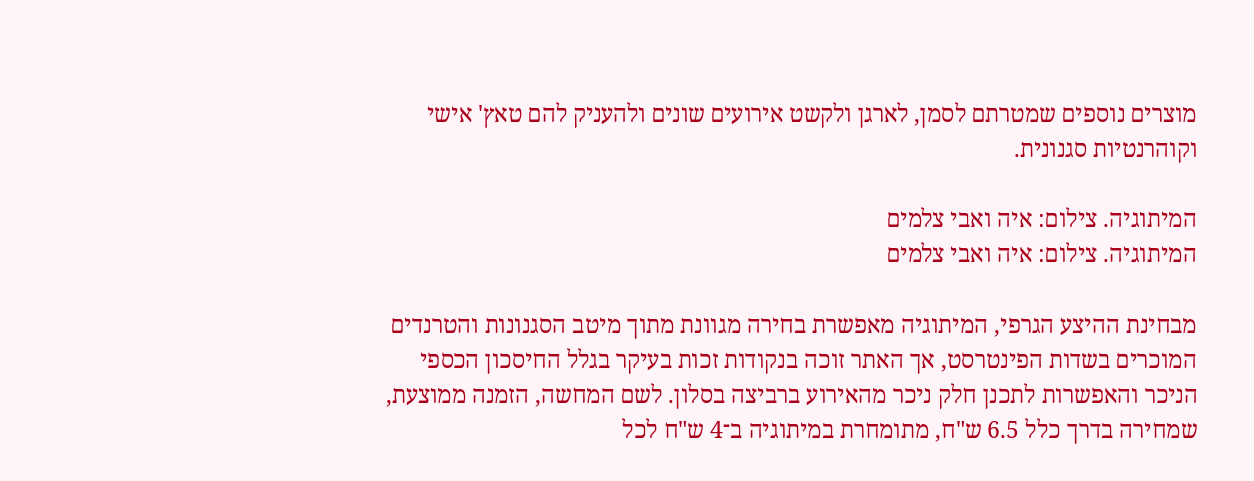מוצרים נוספים שמטרתם לסמן, לארגן ולקשט אירועים שונים ולהעניק להם טאץ' אישי וקוהרנטיות סגנונית.

המיתוגיה. צילום: איה ואבי צלמים
המיתוגיה. צילום: איה ואבי צלמים

מבחינת ההיצע הגרפי, המיתוגיה מאפשרת בחירה מגוונת מתוך מיטב הסגנונות והטרנדים המוכרים בשדות הפינטרסט, אך האתר זוכה בנקודות זכות בעיקר בגלל החיסכון הכספי הניכר והאפשרות לתכנן חלק ניכר מהאירוע ברביצה בסלון. לשם המחשה, הזמנה ממוצעת, שמחירה בדרך כלל 6.5 ש"ח, מתומחרת במיתוגיה ב־4 ש"ח לכל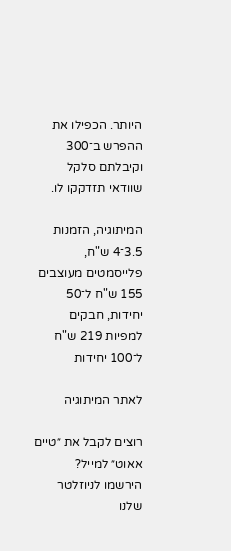היותר. הכפילו את ההפרש ב־300 וקיבלתם סלקל שוודאי תזדקקו לו.

המיתוגיה, הזמנות 3.5־4 ש"ח, פלייסמטים מעוצבים 155 ש"ח ל־50 יחידות, חבקים למפיות 219 ש"ח ל־100 יחידות

לאתר המיתוגיה

רוצים לקבל את ״טיים אאוט״ למייל? הירשמו לניוזלטר שלנו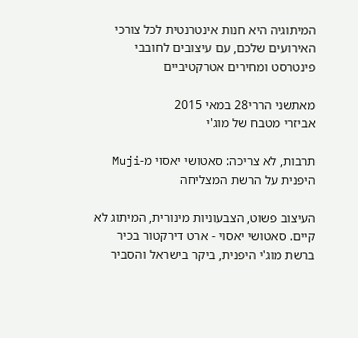המיתוגיה היא חנות אינטרנטית לכל צורכי האירועים שלכם, עם עיצובים לחובבי פינטרסט ומחירים אטרקטיביים

מאתשני הררי28 במאי 2015
אביזרי מטבח של מוג'י

תרבות, לא צריכה: סאטושי יאסוי מ-Muji היפנית על הרשת המצליחה

העיצוב פשוט, הצבעוניות מינורית, המיתוג לא קיים. סאטושי יאסוי - ארט דירקטור בכיר ברשת מוג'י היפנית, ביקר בישראל והסביר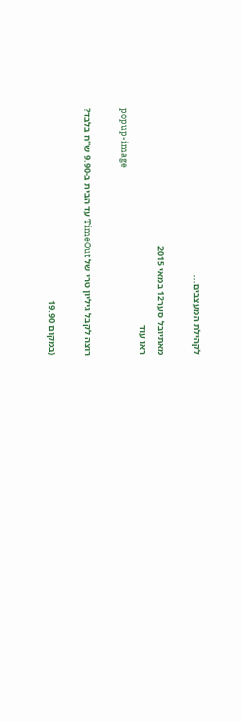לקהילת המעצבים...

מאתיובל סער12 במאי 2015
ראו עוד
popup-image

רוצה לקבל גיליון טרי של TimeOut עד הבית ב-9.90 ש"ח בלבד?

(במקום 19.90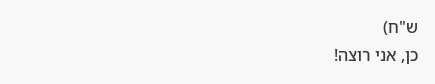ש"ח)
כן, אני רוצה!